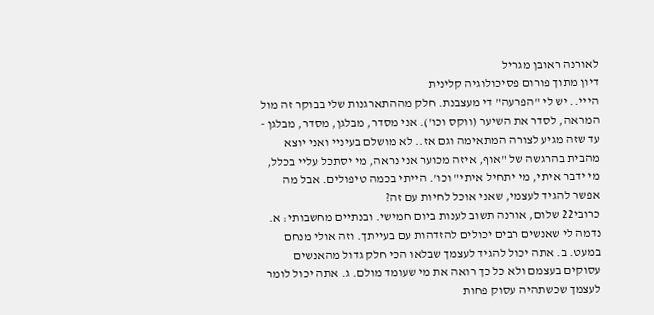לאורנה ראובן מגריל
דיון מתוך פורום פסיכולוגיה קלינית
הייי.. יש לי "הפרעה" די מעצבנת. חלק מההתארגנות שלי בבוקר זה מול המראה, לסדר את השיער (ווקס וכו'). אני מסדר, מבלגן, מסדר, מבלגן - עד שזה מגיע לצורה המתאימה וגם אז.. לא מושלם בעיניי ואני יוצא מהבית בהרגשה של "אוף, איזה מכוער אני נראה, מי יסתכל עליי בכלל, מי ידבר איתי, מי יתחיל איתי" וכו'. הייתי בכמה טיפולים. אבל מה אפשר להגיד לעצמי, שאני אוכל לחיות עם זה?
כרובי22 שלום, אורנה תשוב לענות ביום חמישי. ובנתיים מחשבותי: א. נדמה לי שאנשים רבים יכולים להזדהות עם בעייתך. וזה אולי מנחם במעט. ב. אתה יכול להגיד לעצמך שבלאו הכי חלק גדול מהאנשים עסוקים בעצמם ולא כל כך רואה את מי שעומד מולם. ג. אתה יכול לומר לעצמך שכשתהיה עסוק פחות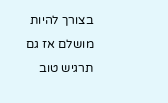בצורך להיות מושלם אז גם תרגיש טוב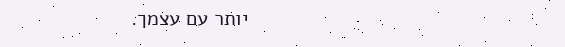יותר עם עצמך.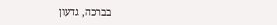בברכה, גדעון